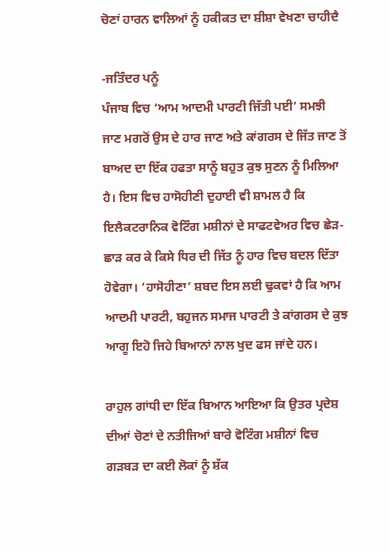ਚੋਣਾਂ ਹਾਰਨ ਵਾਲਿਆਂ ਨੂੰ ਹਕੀਕਤ ਦਾ ਸ਼ੀਸ਼ਾ ਵੇਖਣਾ ਚਾਹੀਦੈ

-ਜਤਿੰਦਰ ਪਨੂੰ
ਪੰਜਾਬ ਵਿਚ ‘ਆਮ ਆਦਮੀ ਪਾਰਟੀ ਜਿੱਤੀ ਪਈ’ ਸਮਝੀ ਜਾਣ ਮਗਰੋਂ ਉਸ ਦੇ ਹਾਰ ਜਾਣ ਅਤੇ ਕਾਂਗਰਸ ਦੇ ਜਿੱਤ ਜਾਣ ਤੋਂ ਬਾਅਦ ਦਾ ਇੱਕ ਹਫਤਾ ਸਾਨੂੰ ਬਹੁਤ ਕੁਝ ਸੁਣਨ ਨੂੰ ਮਿਲਿਆ ਹੈ। ਇਸ ਵਿਚ ਹਾਸੋਹੀਣੀ ਦੁਹਾਈ ਵੀ ਸ਼ਾਮਲ ਹੈ ਕਿ ਇਲੈਕਟਰਾਨਿਕ ਵੋਟਿੰਗ ਮਸ਼ੀਨਾਂ ਦੇ ਸਾਫਟਵੇਅਰ ਵਿਚ ਛੇੜ-ਛਾੜ ਕਰ ਕੇ ਕਿਸੇ ਧਿਰ ਦੀ ਜਿੱਤ ਨੂੰ ਹਾਰ ਵਿਚ ਬਦਲ ਦਿੱਤਾ ਹੋਵੇਗਾ। ‘ਹਾਸੋਹੀਣਾ’ ਸ਼ਬਦ ਇਸ ਲਈ ਢੁਕਵਾਂ ਹੈ ਕਿ ਆਮ ਆਦਮੀ ਪਾਰਟੀ, ਬਹੁਜਨ ਸਮਾਜ ਪਾਰਟੀ ਤੇ ਕਾਂਗਰਸ ਦੇ ਕੁਝ ਆਗੂ ਇਹੋ ਜਿਹੇ ਬਿਆਨਾਂ ਨਾਲ ਖੁਦ ਫਸ ਜਾਂਦੇ ਹਨ।

ਰਾਹੁਲ ਗਾਂਧੀ ਦਾ ਇੱਕ ਬਿਆਨ ਆਇਆ ਕਿ ਉਤਰ ਪ੍ਰਦੇਸ਼ ਦੀਆਂ ਚੋਣਾਂ ਦੇ ਨਤੀਜਿਆਂ ਬਾਰੇ ਵੋਟਿੰਗ ਮਸ਼ੀਨਾਂ ਵਿਚ ਗੜਬੜ ਦਾ ਕਈ ਲੋਕਾਂ ਨੂੰ ਸ਼ੱਕ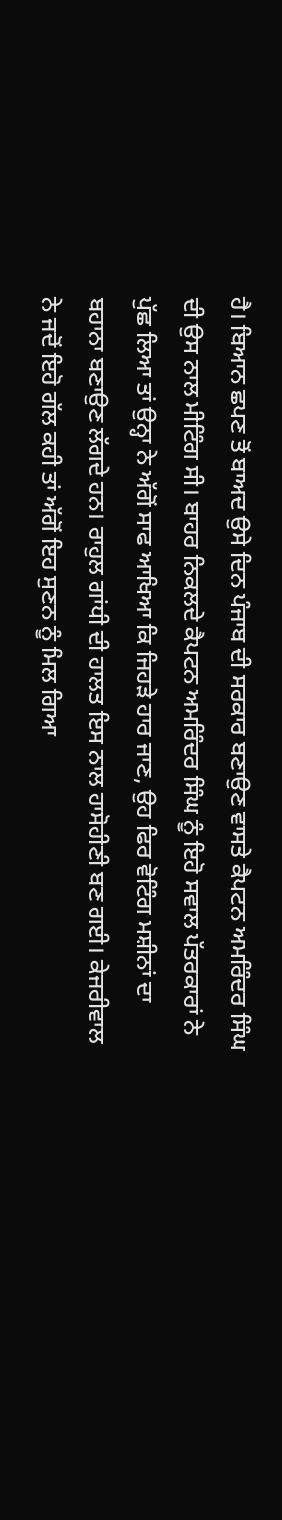ਹੈ। ਬਿਆਨ ਛਪਣ ਤੋਂ ਬਾਅਦ ਉਸੇ ਦਿਨ ਪੰਜਾਬ ਦੀ ਸਰਕਾਰ ਬਣਾਉਣ ਵਾਸਤੇ ਕੈਪਟਨ ਅਮਰਿੰਦਰ ਸਿੰਘ ਦੀ ਉਸ ਨਾਲ ਮੀਟਿੰਗ ਸੀ। ਬਾਹਰ ਨਿਕਲਦੇ ਕੈਪਟਨ ਅਮਰਿੰਦਰ ਸਿੰਘ ਨੂੰ ਇਹੋ ਸਵਾਲ ਪੱਤਰਕਾਰਾਂ ਨੇ ਪੁੱਛ ਲਿਆ ਤਾਂ ਉਨ੍ਹਾ ਨੇ ਅੱਗੋਂ ਸਾਫ ਆਖਿਆ ਕਿ ਜਿਹੜੇ ਹਾਰ ਜਾਣ, ਉਹ ਫਿਰ ਵੋਟਿੰਗ ਮਸ਼ੀਨਾਂ ਦਾ ਬਹਾਨਾ ਬਣਾਉਣ ਲੱਗਦੇ ਹਨ। ਰਾਹੁਲ ਗਾਂਧੀ ਦੀ ਹਾਲਤ ਇਸ ਨਾਲ ਹਾਸੋਹੀਣੀ ਬਣ ਗਈ। ਕੇਜਰੀਵਾਲ ਨੇ ਜਦੋਂ ਇਹੋ ਗੱਲ ਕਹੀ ਤਾਂ ਅੱਗੋਂ ਇਹ ਸੁਣਨ ਨੂੰ ਮਿਲ ਗਿਆ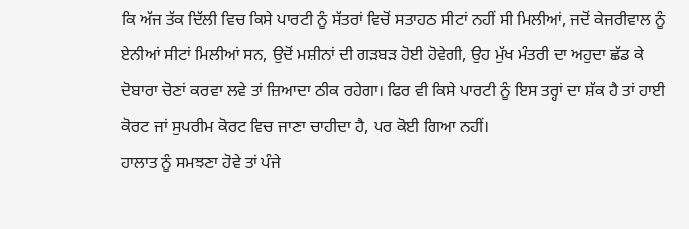ਕਿ ਅੱਜ ਤੱਕ ਦਿੱਲੀ ਵਿਚ ਕਿਸੇ ਪਾਰਟੀ ਨੂੰ ਸੱਤਰਾਂ ਵਿਚੋਂ ਸਤਾਹਠ ਸੀਟਾਂ ਨਹੀਂ ਸੀ ਮਿਲੀਆਂ, ਜਦੋਂ ਕੇਜਰੀਵਾਲ ਨੂੰ ਏਨੀਆਂ ਸੀਟਾਂ ਮਿਲੀਆਂ ਸਨ, ਉਦੋਂ ਮਸ਼ੀਨਾਂ ਦੀ ਗੜਬੜ ਹੋਈ ਹੋਵੇਗੀ, ਉਹ ਮੁੱਖ ਮੰਤਰੀ ਦਾ ਅਹੁਦਾ ਛੱਡ ਕੇ ਦੋਬਾਰਾ ਚੋਣਾਂ ਕਰਵਾ ਲਵੇ ਤਾਂ ਜ਼ਿਆਦਾ ਠੀਕ ਰਹੇਗਾ। ਫਿਰ ਵੀ ਕਿਸੇ ਪਾਰਟੀ ਨੂੰ ਇਸ ਤਰ੍ਹਾਂ ਦਾ ਸ਼ੱਕ ਹੈ ਤਾਂ ਹਾਈ ਕੋਰਟ ਜਾਂ ਸੁਪਰੀਮ ਕੋਰਟ ਵਿਚ ਜਾਣਾ ਚਾਹੀਦਾ ਹੈ, ਪਰ ਕੋਈ ਗਿਆ ਨਹੀਂ।
ਹਾਲਾਤ ਨੂੰ ਸਮਝਣਾ ਹੋਵੇ ਤਾਂ ਪੰਜੇ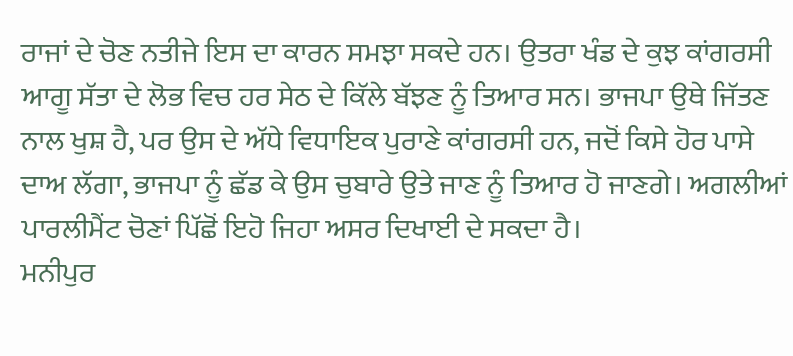ਰਾਜਾਂ ਦੇ ਚੋਣ ਨਤੀਜੇ ਇਸ ਦਾ ਕਾਰਨ ਸਮਝਾ ਸਕਦੇ ਹਨ। ਉਤਰਾ ਖੰਡ ਦੇ ਕੁਝ ਕਾਂਗਰਸੀ ਆਗੂ ਸੱਤਾ ਦੇ ਲੋਭ ਵਿਚ ਹਰ ਸੇਠ ਦੇ ਕਿੱਲੇ ਬੱਝਣ ਨੂੰ ਤਿਆਰ ਸਨ। ਭਾਜਪਾ ਉਥੇ ਜਿੱਤਣ ਨਾਲ ਖੁਸ਼ ਹੈ, ਪਰ ਉਸ ਦੇ ਅੱਧੇ ਵਿਧਾਇਕ ਪੁਰਾਣੇ ਕਾਂਗਰਸੀ ਹਨ, ਜਦੋਂ ਕਿਸੇ ਹੋਰ ਪਾਸੇ ਦਾਅ ਲੱਗਾ, ਭਾਜਪਾ ਨੂੰ ਛੱਡ ਕੇ ਉਸ ਚੁਬਾਰੇ ਉਤੇ ਜਾਣ ਨੂੰ ਤਿਆਰ ਹੋ ਜਾਣਗੇ। ਅਗਲੀਆਂ ਪਾਰਲੀਮੈਂਟ ਚੋਣਾਂ ਪਿੱਛੋਂ ਇਹੋ ਜਿਹਾ ਅਸਰ ਦਿਖਾਈ ਦੇ ਸਕਦਾ ਹੈ।
ਮਨੀਪੁਰ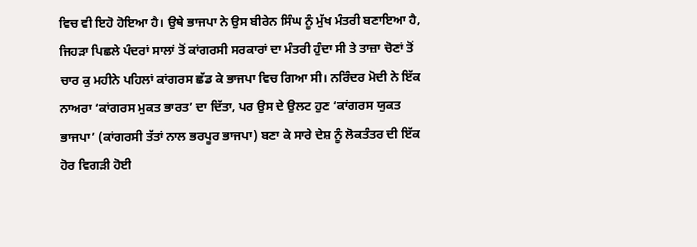ਵਿਚ ਵੀ ਇਹੋ ਹੋਇਆ ਹੈ। ਉਥੇ ਭਾਜਪਾ ਨੇ ਉਸ ਬੀਰੇਨ ਸਿੰਘ ਨੂੰ ਮੁੱਖ ਮੰਤਰੀ ਬਣਾਇਆ ਹੈ, ਜਿਹੜਾ ਪਿਛਲੇ ਪੰਦਰਾਂ ਸਾਲਾਂ ਤੋਂ ਕਾਂਗਰਸੀ ਸਰਕਾਰਾਂ ਦਾ ਮੰਤਰੀ ਹੁੰਦਾ ਸੀ ਤੇ ਤਾਜ਼ਾ ਚੋਣਾਂ ਤੋਂ ਚਾਰ ਕੁ ਮਹੀਨੇ ਪਹਿਲਾਂ ਕਾਂਗਰਸ ਛੱਡ ਕੇ ਭਾਜਪਾ ਵਿਚ ਗਿਆ ਸੀ। ਨਰਿੰਦਰ ਮੋਦੀ ਨੇ ਇੱਕ ਨਾਅਰਾ ‘ਕਾਂਗਰਸ ਮੁਕਤ ਭਾਰਤ’ ਦਾ ਦਿੱਤਾ, ਪਰ ਉਸ ਦੇ ਉਲਟ ਹੁਣ ‘ਕਾਂਗਰਸ ਯੁਕਤ ਭਾਜਪਾ’ (ਕਾਂਗਰਸੀ ਤੱਤਾਂ ਨਾਲ ਭਰਪੂਰ ਭਾਜਪਾ) ਬਣਾ ਕੇ ਸਾਰੇ ਦੇਸ਼ ਨੂੰ ਲੋਕਤੰਤਰ ਦੀ ਇੱਕ ਹੋਰ ਵਿਗੜੀ ਹੋਈ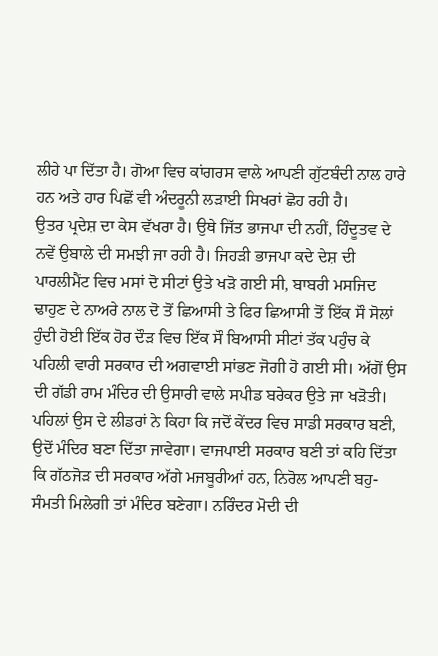ਲੀਹੇ ਪਾ ਦਿੱਤਾ ਹੈ। ਗੋਆ ਵਿਚ ਕਾਂਗਰਸ ਵਾਲੇ ਆਪਣੀ ਗੁੱਟਬੰਦੀ ਨਾਲ ਹਾਰੇ ਹਨ ਅਤੇ ਹਾਰ ਪਿਛੋਂ ਵੀ ਅੰਦਰੂਨੀ ਲੜਾਈ ਸਿਖਰਾਂ ਛੋਹ ਰਹੀ ਹੈ।
ਉਤਰ ਪ੍ਰਦੇਸ਼ ਦਾ ਕੇਸ ਵੱਖਰਾ ਹੈ। ਉਥੇ ਜਿੱਤ ਭਾਜਪਾ ਦੀ ਨਹੀਂ, ਹਿੰਦੂਤਵ ਦੇ ਨਵੇਂ ਉਬਾਲੇ ਦੀ ਸਮਝੀ ਜਾ ਰਹੀ ਹੈ। ਜਿਹੜੀ ਭਾਜਪਾ ਕਦੇ ਦੇਸ਼ ਦੀ ਪਾਰਲੀਮੈਂਟ ਵਿਚ ਮਸਾਂ ਦੋ ਸੀਟਾਂ ਉਤੇ ਖੜੋ ਗਈ ਸੀ, ਬਾਬਰੀ ਮਸਜਿਦ ਢਾਹੁਣ ਦੇ ਨਾਅਰੇ ਨਾਲ ਦੋ ਤੋਂ ਛਿਆਸੀ ਤੇ ਫਿਰ ਛਿਆਸੀ ਤੋਂ ਇੱਕ ਸੌ ਸੋਲਾਂ ਹੁੰਦੀ ਹੋਈ ਇੱਕ ਹੋਰ ਦੌੜ ਵਿਚ ਇੱਕ ਸੌ ਬਿਆਸੀ ਸੀਟਾਂ ਤੱਕ ਪਹੁੰਚ ਕੇ ਪਹਿਲੀ ਵਾਰੀ ਸਰਕਾਰ ਦੀ ਅਗਵਾਈ ਸਾਂਭਣ ਜੋਗੀ ਹੋ ਗਈ ਸੀ। ਅੱਗੋਂ ਉਸ ਦੀ ਗੱਡੀ ਰਾਮ ਮੰਦਿਰ ਦੀ ਉਸਾਰੀ ਵਾਲੇ ਸਪੀਡ ਬਰੇਕਰ ਉਤੇ ਜਾ ਖੜੋਤੀ। ਪਹਿਲਾਂ ਉਸ ਦੇ ਲੀਡਰਾਂ ਨੇ ਕਿਹਾ ਕਿ ਜਦੋਂ ਕੇਂਦਰ ਵਿਚ ਸਾਡੀ ਸਰਕਾਰ ਬਣੀ, ਉਦੋਂ ਮੰਦਿਰ ਬਣਾ ਦਿੱਤਾ ਜਾਵੇਗਾ। ਵਾਜਪਾਈ ਸਰਕਾਰ ਬਣੀ ਤਾਂ ਕਹਿ ਦਿੱਤਾ ਕਿ ਗੱਠਜੋੜ ਦੀ ਸਰਕਾਰ ਅੱਗੇ ਮਜਬੂਰੀਆਂ ਹਨ, ਨਿਰੋਲ ਆਪਣੀ ਬਹੁ-ਸੰਮਤੀ ਮਿਲੇਗੀ ਤਾਂ ਮੰਦਿਰ ਬਣੇਗਾ। ਨਰਿੰਦਰ ਮੋਦੀ ਦੀ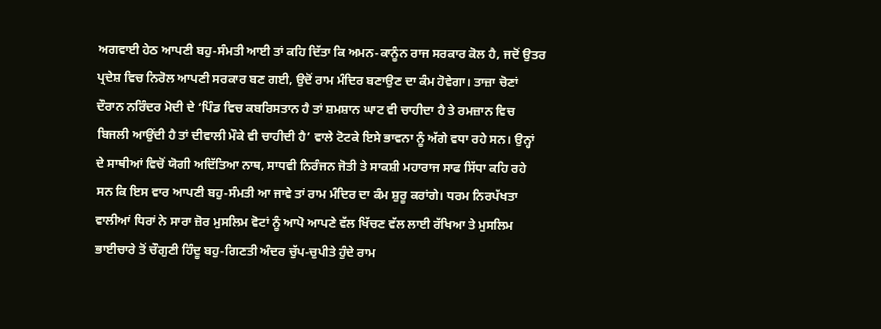ਅਗਵਾਈ ਹੇਠ ਆਪਣੀ ਬਹੁ-ਸੰਮਤੀ ਆਈ ਤਾਂ ਕਹਿ ਦਿੱਤਾ ਕਿ ਅਮਨ-ਕਾਨੂੰਨ ਰਾਜ ਸਰਕਾਰ ਕੋਲ ਹੈ, ਜਦੋਂ ਉਤਰ ਪ੍ਰਦੇਸ਼ ਵਿਚ ਨਿਰੋਲ ਆਪਣੀ ਸਰਕਾਰ ਬਣ ਗਈ, ਉਦੋਂ ਰਾਮ ਮੰਦਿਰ ਬਣਾਉਣ ਦਾ ਕੰਮ ਹੋਵੇਗਾ। ਤਾਜ਼ਾ ਚੋਣਾਂ ਦੌਰਾਨ ਨਰਿੰਦਰ ਮੋਦੀ ਦੇ ‘ਪਿੰਡ ਵਿਚ ਕਬਰਿਸਤਾਨ ਹੈ ਤਾਂ ਸ਼ਮਸ਼ਾਨ ਘਾਟ ਵੀ ਚਾਹੀਦਾ ਹੈ ਤੇ ਰਮਜ਼ਾਨ ਵਿਚ ਬਿਜਲੀ ਆਉਂਦੀ ਹੈ ਤਾਂ ਦੀਵਾਲੀ ਮੌਕੇ ਵੀ ਚਾਹੀਦੀ ਹੈ’ ਵਾਲੇ ਟੋਟਕੇ ਇਸੇ ਭਾਵਨਾ ਨੂੰ ਅੱਗੇ ਵਧਾ ਰਹੇ ਸਨ। ਉਨ੍ਹਾਂ ਦੇ ਸਾਥੀਆਂ ਵਿਚੋਂ ਯੋਗੀ ਅਦਿੱਤਿਆ ਨਾਥ, ਸਾਧਵੀ ਨਿਰੰਜਨ ਜੋਤੀ ਤੇ ਸਾਕਸ਼ੀ ਮਹਾਰਾਜ ਸਾਫ ਸਿੱਧਾ ਕਹਿ ਰਹੇ ਸਨ ਕਿ ਇਸ ਵਾਰ ਆਪਣੀ ਬਹੁ-ਸੰਮਤੀ ਆ ਜਾਵੇ ਤਾਂ ਰਾਮ ਮੰਦਿਰ ਦਾ ਕੰਮ ਸ਼ੁਰੂ ਕਰਾਂਗੇ। ਧਰਮ ਨਿਰਪੱਖਤਾ ਵਾਲੀਆਂ ਧਿਰਾਂ ਨੇ ਸਾਰਾ ਜ਼ੋਰ ਮੁਸਲਿਮ ਵੋਟਾਂ ਨੂੰ ਆਪੋ ਆਪਣੇ ਵੱਲ ਖਿੱਚਣ ਵੱਲ ਲਾਈ ਰੱਖਿਆ ਤੇ ਮੁਸਲਿਮ ਭਾਈਚਾਰੇ ਤੋਂ ਚੌਗੁਣੀ ਹਿੰਦੂ ਬਹੁ-ਗਿਣਤੀ ਅੰਦਰ ਚੁੱਪ-ਚੁਪੀਤੇ ਹੁੰਦੇ ਰਾਮ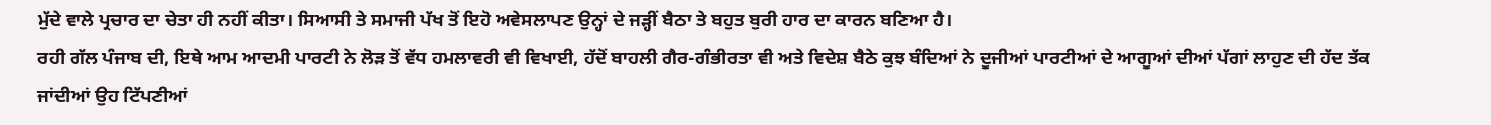ਮੁੱਦੇ ਵਾਲੇ ਪ੍ਰਚਾਰ ਦਾ ਚੇਤਾ ਹੀ ਨਹੀਂ ਕੀਤਾ। ਸਿਆਸੀ ਤੇ ਸਮਾਜੀ ਪੱਖ ਤੋਂ ਇਹੋ ਅਵੇਸਲਾਪਣ ਉਨ੍ਹਾਂ ਦੇ ਜੜ੍ਹੀਂ ਬੈਠਾ ਤੇ ਬਹੁਤ ਬੁਰੀ ਹਾਰ ਦਾ ਕਾਰਨ ਬਣਿਆ ਹੈ।
ਰਹੀ ਗੱਲ ਪੰਜਾਬ ਦੀ, ਇਥੇ ਆਮ ਆਦਮੀ ਪਾਰਟੀ ਨੇ ਲੋੜ ਤੋਂ ਵੱਧ ਹਮਲਾਵਰੀ ਵੀ ਵਿਖਾਈ, ਹੱਦੋਂ ਬਾਹਲੀ ਗੈਰ-ਗੰਭੀਰਤਾ ਵੀ ਅਤੇ ਵਿਦੇਸ਼ ਬੈਠੇ ਕੁਝ ਬੰਦਿਆਂ ਨੇ ਦੂਜੀਆਂ ਪਾਰਟੀਆਂ ਦੇ ਆਗੂਆਂ ਦੀਆਂ ਪੱਗਾਂ ਲਾਹੁਣ ਦੀ ਹੱਦ ਤੱਕ ਜਾਂਦੀਆਂ ਉਹ ਟਿੱਪਣੀਆਂ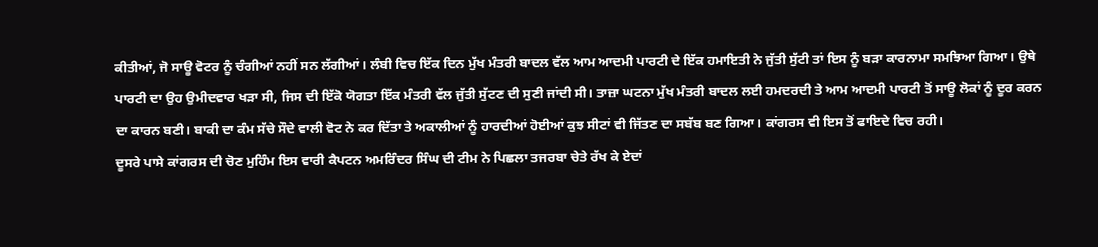ਕੀਤੀਆਂ, ਜੋ ਸਾਊ ਵੋਟਰ ਨੂੰ ਚੰਗੀਆਂ ਨਹੀਂ ਸਨ ਲੱਗੀਆਂ। ਲੰਬੀ ਵਿਚ ਇੱਕ ਦਿਨ ਮੁੱਖ ਮੰਤਰੀ ਬਾਦਲ ਵੱਲ ਆਮ ਆਦਮੀ ਪਾਰਟੀ ਦੇ ਇੱਕ ਹਮਾਇਤੀ ਨੇ ਜੁੱਤੀ ਸੁੱਟੀ ਤਾਂ ਇਸ ਨੂੰ ਬੜਾ ਕਾਰਨਾਮਾ ਸਮਝਿਆ ਗਿਆ। ਉਥੇ ਪਾਰਟੀ ਦਾ ਉਹ ਉਮੀਦਵਾਰ ਖੜਾ ਸੀ, ਜਿਸ ਦੀ ਇੱਕੋ ਯੋਗਤਾ ਇੱਕ ਮੰਤਰੀ ਵੱਲ ਜੁੱਤੀ ਸੁੱਟਣ ਦੀ ਸੁਣੀ ਜਾਂਦੀ ਸੀ। ਤਾਜ਼ਾ ਘਟਨਾ ਮੁੱਖ ਮੰਤਰੀ ਬਾਦਲ ਲਈ ਹਮਦਰਦੀ ਤੇ ਆਮ ਆਦਮੀ ਪਾਰਟੀ ਤੋਂ ਸਾਊ ਲੋਕਾਂ ਨੂੰ ਦੂਰ ਕਰਨ ਦਾ ਕਾਰਨ ਬਣੀ। ਬਾਕੀ ਦਾ ਕੰਮ ਸੱਚੇ ਸੌਦੇ ਵਾਲੀ ਵੋਟ ਨੇ ਕਰ ਦਿੱਤਾ ਤੇ ਅਕਾਲੀਆਂ ਨੂੰ ਹਾਰਦੀਆਂ ਹੋਈਆਂ ਕੁਝ ਸੀਟਾਂ ਵੀ ਜਿੱਤਣ ਦਾ ਸਬੱਬ ਬਣ ਗਿਆ। ਕਾਂਗਰਸ ਵੀ ਇਸ ਤੋਂ ਫਾਇਦੇ ਵਿਚ ਰਹੀ।
ਦੂਸਰੇ ਪਾਸੇ ਕਾਂਗਰਸ ਦੀ ਚੋਣ ਮੁਹਿੰਮ ਇਸ ਵਾਰੀ ਕੈਪਟਨ ਅਮਰਿੰਦਰ ਸਿੰਘ ਦੀ ਟੀਮ ਨੇ ਪਿਛਲਾ ਤਜਰਬਾ ਚੇਤੇ ਰੱਖ ਕੇ ਏਦਾਂ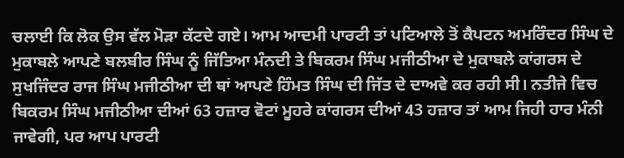ਚਲਾਈ ਕਿ ਲੋਕ ਉਸ ਵੱਲ ਮੋੜਾ ਕੱਟਦੇ ਗਏ। ਆਮ ਆਦਮੀ ਪਾਰਟੀ ਤਾਂ ਪਟਿਆਲੇ ਤੋਂ ਕੈਪਟਨ ਅਮਰਿੰਦਰ ਸਿੰਘ ਦੇ ਮੁਕਾਬਲੇ ਆਪਣੇ ਬਲਬੀਰ ਸਿੰਘ ਨੂੰ ਜਿੱਤਿਆ ਮੰਨਦੀ ਤੇ ਬਿਕਰਮ ਸਿੰਘ ਮਜੀਠੀਆ ਦੇ ਮੁਕਾਬਲੇ ਕਾਂਗਰਸ ਦੇ ਸੁਖਜਿੰਦਰ ਰਾਜ ਸਿੰਘ ਮਜੀਠੀਆ ਦੀ ਥਾਂ ਆਪਣੇ ਹਿੰਮਤ ਸਿੰਘ ਦੀ ਜਿੱਤ ਦੇ ਦਾਅਵੇ ਕਰ ਰਹੀ ਸੀ। ਨਤੀਜੇ ਵਿਚ ਬਿਕਰਮ ਸਿੰਘ ਮਜੀਠੀਆ ਦੀਆਂ 63 ਹਜ਼ਾਰ ਵੋਟਾਂ ਮੂਹਰੇ ਕਾਂਗਰਸ ਦੀਆਂ 43 ਹਜ਼ਾਰ ਤਾਂ ਆਮ ਜਿਹੀ ਹਾਰ ਮੰਨੀ ਜਾਵੇਗੀ, ਪਰ ਆਪ ਪਾਰਟੀ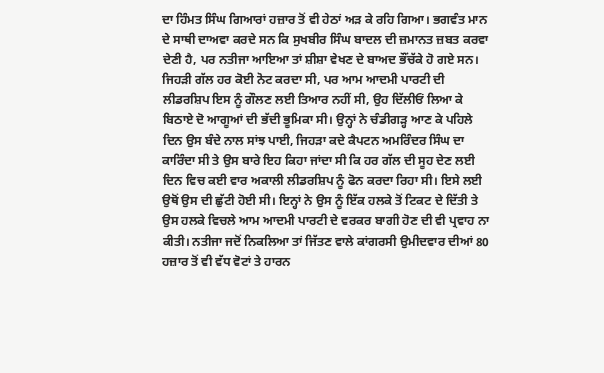ਦਾ ਹਿੰਮਤ ਸਿੰਘ ਗਿਆਰਾਂ ਹਜ਼ਾਰ ਤੋਂ ਵੀ ਹੇਠਾਂ ਅੜ ਕੇ ਰਹਿ ਗਿਆ। ਭਗਵੰਤ ਮਾਨ ਦੇ ਸਾਥੀ ਦਾਅਵਾ ਕਰਦੇ ਸਨ ਕਿ ਸੁਖਬੀਰ ਸਿੰਘ ਬਾਦਲ ਦੀ ਜ਼ਮਾਨਤ ਜ਼ਬਤ ਕਰਵਾ ਦੇਣੀ ਹੈ, ਪਰ ਨਤੀਜਾ ਆਇਆ ਤਾਂ ਸ਼ੀਸ਼ਾ ਵੇਖਣ ਦੇ ਬਾਅਦ ਭੌਂਚੱਕੇ ਹੋ ਗਏ ਸਨ।
ਜਿਹੜੀ ਗੱਲ ਹਰ ਕੋਈ ਨੋਟ ਕਰਦਾ ਸੀ, ਪਰ ਆਮ ਆਦਮੀ ਪਾਰਟੀ ਦੀ ਲੀਡਰਸ਼ਿਪ ਇਸ ਨੂੰ ਗੌਲਣ ਲਈ ਤਿਆਰ ਨਹੀਂ ਸੀ, ਉਹ ਦਿੱਲੀਓਂ ਲਿਆ ਕੇ ਬਿਠਾਏ ਦੋ ਆਗੂਆਂ ਦੀ ਭੱਦੀ ਭੂਮਿਕਾ ਸੀ। ਉਨ੍ਹਾਂ ਨੇ ਚੰਡੀਗੜ੍ਹ ਆਣ ਕੇ ਪਹਿਲੇ ਦਿਨ ਉਸ ਬੰਦੇ ਨਾਲ ਸਾਂਝ ਪਾਈ, ਜਿਹੜਾ ਕਦੇ ਕੈਪਟਨ ਅਮਰਿੰਦਰ ਸਿੰਘ ਦਾ ਕਾਰਿੰਦਾ ਸੀ ਤੇ ਉਸ ਬਾਰੇ ਇਹ ਕਿਹਾ ਜਾਂਦਾ ਸੀ ਕਿ ਹਰ ਗੱਲ ਦੀ ਸੂਹ ਦੇਣ ਲਈ ਦਿਨ ਵਿਚ ਕਈ ਵਾਰ ਅਕਾਲੀ ਲੀਡਰਸ਼ਿਪ ਨੂੰ ਫੋਨ ਕਰਦਾ ਰਿਹਾ ਸੀ। ਇਸੇ ਲਈ ਉਥੋਂ ਉਸ ਦੀ ਛੁੱਟੀ ਹੋਈ ਸੀ। ਇਨ੍ਹਾਂ ਨੇ ਉਸ ਨੂੰ ਇੱਕ ਹਲਕੇ ਤੋਂ ਟਿਕਟ ਦੇ ਦਿੱਤੀ ਤੇ ਉਸ ਹਲਕੇ ਵਿਚਲੇ ਆਮ ਆਦਮੀ ਪਾਰਟੀ ਦੇ ਵਰਕਰ ਬਾਗੀ ਹੋਣ ਦੀ ਵੀ ਪ੍ਰਵਾਹ ਨਾ ਕੀਤੀ। ਨਤੀਜਾ ਜਦੋਂ ਨਿਕਲਿਆ ਤਾਂ ਜਿੱਤਣ ਵਾਲੇ ਕਾਂਗਰਸੀ ਉਮੀਦਵਾਰ ਦੀਆਂ 80 ਹਜ਼ਾਰ ਤੋਂ ਵੀ ਵੱਧ ਵੋਟਾਂ ਤੇ ਹਾਰਨ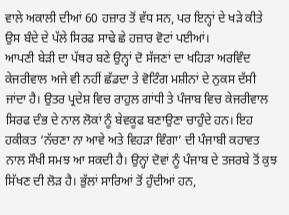ਵਾਲੇ ਅਕਾਲੀ ਦੀਆਂ 60 ਹਜ਼ਾਰ ਤੋਂ ਵੱਧ ਸਨ, ਪਰ ਇਨ੍ਹਾਂ ਦੇ ਖੜੇ ਕੀਤੇ ਉਸ ਬੰਦੇ ਦੇ ਪੱਲੇ ਸਿਰਫ ਸਾਢੇ ਛੇ ਹਜ਼ਾਰ ਵੋਟਾਂ ਪਈਆਂ।
ਆਪਣੀ ਬੇੜੀ ਦਾ ਪੱਥਰ ਬਣੇ ਉਨ੍ਹਾਂ ਦੋ ਸੱਜਣਾਂ ਦਾ ਖਹਿੜਾ ਅਰਵਿੰਦ ਕੇਜਰੀਵਾਲ ਅਜੇ ਵੀ ਨਹੀਂ ਛੱਡਦਾ ਤੇ ਵੋਟਿੰਗ ਮਸ਼ੀਨਾਂ ਦੇ ਨੁਕਸ ਦੱਸੀ ਜਾਂਦਾ ਹੈ। ਉਤਰ ਪ੍ਰਦੇਸ਼ ਵਿਚ ਰਾਹੁਲ ਗਾਂਧੀ ਤੇ ਪੰਜਾਬ ਵਿਚ ਕੇਜਰੀਵਾਲ ਸਿਰਫ ਦੰਭ ਦੇ ਨਾਲ ਲੋਕਾਂ ਨੂੰ ਬੇਵਕੂਫ ਬਣਾਉਣਾ ਚਾਹੁੰਦੇ ਹਨ। ਇਹ ਹਕੀਕਤ ‘ਨੱਚਣਾ ਨਾ ਆਵੇ ਅਤੇ ਵਿਹੜਾ ਵਿੰਗਾ’ ਦੀ ਪੰਜਾਬੀ ਕਹਾਵਤ ਨਾਲ ਸੌਖੀ ਸਮਝ ਆ ਸਕਦੀ ਹੈ। ਉਨ੍ਹਾਂ ਦੋਵਾਂ ਨੂੰ ਪੰਜਾਬ ਦੇ ਤਜਰਬੇ ਤੋਂ ਕੁਝ ਸਿੱਖਣ ਦੀ ਲੋੜ ਹੈ। ਭੁੱਲਾਂ ਸਾਰਿਆਂ ਤੋਂ ਹੁੰਦੀਆਂ ਹਨ,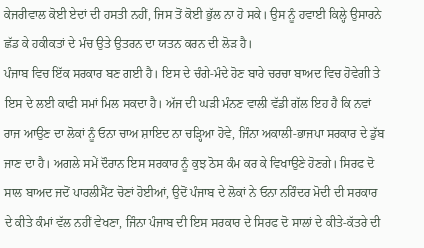ਕੇਜਰੀਵਾਲ ਕੋਈ ਏਦਾਂ ਦੀ ਹਸਤੀ ਨਹੀਂ, ਜਿਸ ਤੋਂ ਕੋਈ ਭੁੱਲ ਨਾ ਹੋ ਸਕੇ। ਉਸ ਨੂੰ ਹਵਾਈ ਕਿਲ੍ਹੇ ਉਸਾਰਨੇ ਛੱਡ ਕੇ ਹਕੀਕਤਾਂ ਦੇ ਮੰਚ ਉਤੇ ਉਤਰਨ ਦਾ ਯਤਨ ਕਰਨ ਦੀ ਲੋੜ ਹੈ।
ਪੰਜਾਬ ਵਿਚ ਇੱਕ ਸਰਕਾਰ ਬਣ ਗਈ ਹੈ। ਇਸ ਦੇ ਚੰਗੇ-ਮੰਦੇ ਹੋਣ ਬਾਰੇ ਚਰਚਾ ਬਾਅਦ ਵਿਚ ਹੋਵੇਗੀ ਤੇ ਇਸ ਦੇ ਲਈ ਕਾਫੀ ਸਮਾਂ ਮਿਲ ਸਕਦਾ ਹੈ। ਅੱਜ ਦੀ ਘੜੀ ਮੰਨਣ ਵਾਲੀ ਵੱਡੀ ਗੱਲ ਇਹ ਹੈ ਕਿ ਨਵਾਂ ਰਾਜ ਆਉਣ ਦਾ ਲੋਕਾਂ ਨੂੰ ਓਨਾ ਚਾਅ ਸ਼ਾਇਦ ਨਾ ਚੜ੍ਹਿਆ ਹੋਵੇ, ਜਿੰਨਾ ਅਕਾਲੀ-ਭਾਜਪਾ ਸਰਕਾਰ ਦੇ ਡੁੱਬ ਜਾਣ ਦਾ ਹੈ। ਅਗਲੇ ਸਮੇਂ ਦੌਰਾਨ ਇਸ ਸਰਕਾਰ ਨੂੰ ਕੁਝ ਠੋਸ ਕੰਮ ਕਰ ਕੇ ਵਿਖਾਉਣੇ ਹੋਣਗੇ। ਸਿਰਫ ਦੋ ਸਾਲ ਬਾਅਦ ਜਦੋਂ ਪਾਰਲੀਮੈਂਟ ਚੋਣਾਂ ਹੋਈਆਂ, ਉਦੋਂ ਪੰਜਾਬ ਦੇ ਲੋਕਾਂ ਨੇ ਓਨਾ ਨਰਿੰਦਰ ਮੋਦੀ ਦੀ ਸਰਕਾਰ ਦੇ ਕੀਤੇ ਕੰਮਾਂ ਵੱਲ ਨਹੀਂ ਵੇਖਣਾ, ਜਿੰਨਾ ਪੰਜਾਬ ਦੀ ਇਸ ਸਰਕਾਰ ਦੇ ਸਿਰਫ ਦੋ ਸਾਲਾਂ ਦੇ ਕੀਤੇ-ਕੱਤਰੇ ਦੀ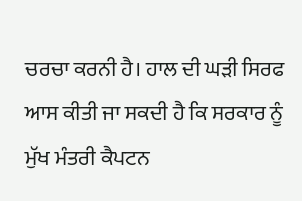ਚਰਚਾ ਕਰਨੀ ਹੈ। ਹਾਲ ਦੀ ਘੜੀ ਸਿਰਫ ਆਸ ਕੀਤੀ ਜਾ ਸਕਦੀ ਹੈ ਕਿ ਸਰਕਾਰ ਨੂੰ ਮੁੱਖ ਮੰਤਰੀ ਕੈਪਟਨ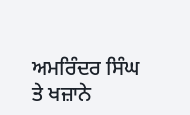ਅਮਰਿੰਦਰ ਸਿੰਘ ਤੇ ਖਜ਼ਾਨੇ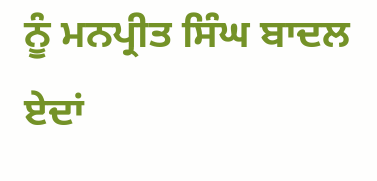ਨੂੰ ਮਨਪ੍ਰੀਤ ਸਿੰਘ ਬਾਦਲ ਏਦਾਂ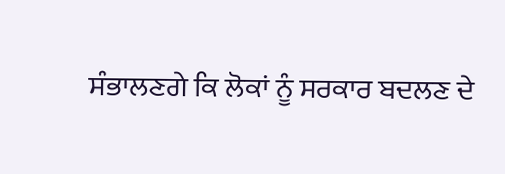ਸੰਭਾਲਣਗੇ ਕਿ ਲੋਕਾਂ ਨੂੰ ਸਰਕਾਰ ਬਦਲਣ ਦੇ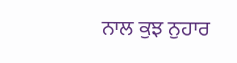ਨਾਲ ਕੁਝ ਨੁਹਾਰ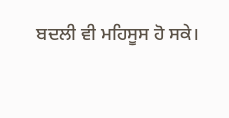ਬਦਲੀ ਵੀ ਮਹਿਸੂਸ ਹੋ ਸਕੇ।